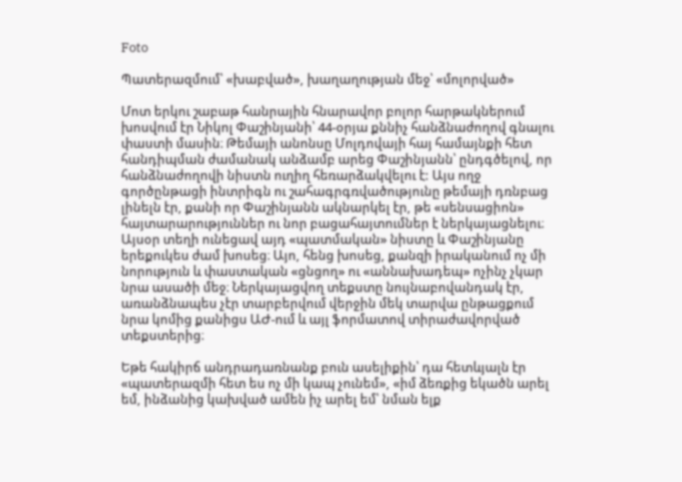Foto

Պատերազմում՝ «խաբված», խաղաղության մեջ՝ «մոլորված»

Մոտ երկու շաբաթ հանրային հնարավոր բոլոր հարթակներում խոսվում էր Նիկոլ Փաշինյանի՝ 44-օրյա քննիչ հանձնաժողով գնալու փաստի մասին։ Թեմայի անոնսը Մոլդովայի հայ համայնքի հետ հանդիպման ժամանակ անձամբ արեց Փաշինյանն՝ ընդգծելով, որ հանձնաժողովի նիստն ուղիղ հեռարձակվելու է: Այս ողջ գործընթացի ինտրիգն ու շահագրգռվածությունը թեմայի դռնբաց լինելն էր, քանի որ Փաշինյանն ակնարկել էր, թե «սենսացիոն» հայտարարություններ ու նոր բացահայտումներ է ներկայացնելու։ Այսօր տեղի ունեցավ այդ «պատմական» նիստը և Փաշինյանը երեքուկես ժամ խոսեց։ Այո, հենց խոսեց, քանզի իրականում ոչ մի նորություն և փաստական «ցնցող» ու «աննախադեպ» ոչինչ չկար նրա ասածի մեջ։ Ներկայացվող տեքստը նույնաբովանդակ էր, առանձնապես չէր տարբերվում վերջին մեկ տարվա ընթացքում նրա կոմից քանիցս ԱԺ-ում և այլ ֆորմատով տիրաժավորված տեքստերից։

Եթե հակիրճ անդրադառնանք բուն ասելիքին՝ դա հետևյալն էր «պատերազմի հետ ես ոչ մի կապ չունեմ», «իմ ձեռքից եկածն արել եմ, ինձանից կախված ամեն իչ արել եմ՝ նման ելք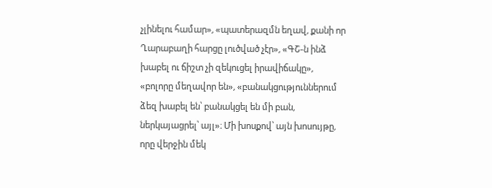չլինելու համար», «պատերազմն եղավ, քանի որ Ղարաբաղի հարցը լուծված չէր», «ԳՇ-ն ինձ խաբել ու ճիշտ չի զեկուցել իրավիճակը», «բոլորը մեղավոր են», «բանակցություններում ձեզ խաբել են՝ բանակցել են մի բան, ներկայացրել՝ այլ»։ Մի խոսքով՝ այն խոսույթը, որը վերջին մեկ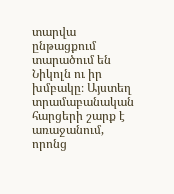տարվա ընթացքում տարածում են Նիկոլն ու իր խմբակը։ Այստեղ տրամաբանական հարցերի շարք է առաջանում, որոնց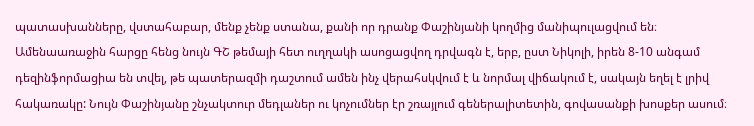պատասխանները, վստահաբար, մենք չենք ստանա, քանի որ դրանք Փաշինյանի կողմից մանիպուլացվում են։ Ամենաառաջին հարցը հենց նույն ԳՇ թեմայի հետ ուղղակի ասոցացվող դրվագն է, երբ, ըստ Նիկոլի, իրեն 8-10 անգամ դեզինֆորմացիա են տվել, թե պատերազմի դաշտում ամեն ինչ վերահսկվում է և նորմալ վիճակում է, սակայն եղել է լրիվ հակառակը: Նույն Փաշինյանը շնչակտուր մեդլաներ ու կոչումներ էր շռայլում գեներալիտետին, գովասանքի խոսքեր ասում։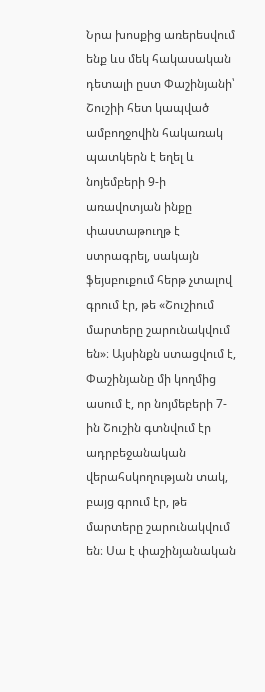Նրա խոսքից առերեսվում ենք ևս մեկ հակասական դետալի ըստ Փաշինյանի՝ Շուշիի հետ կապված ամբողջովին հակառակ պատկերն է եղել և նոյեմբերի 9-ի առավոտյան ինքը փաստաթուղթ է ստրագրել, սակայն ֆեյսբուքում հերթ չտալով գրում էր, թե «Շուշիում մարտերը շարունակվում են»։ Այսինքն ստացվում է, Փաշինյանը մի կողմից ասում է, որ նոյմեբերի 7-ին Շուշին գտնվում էր ադրբեջանական վերահսկողության տակ, բայց գրում էր, թե մարտերը շարունակվում են։ Սա է փաշինյանական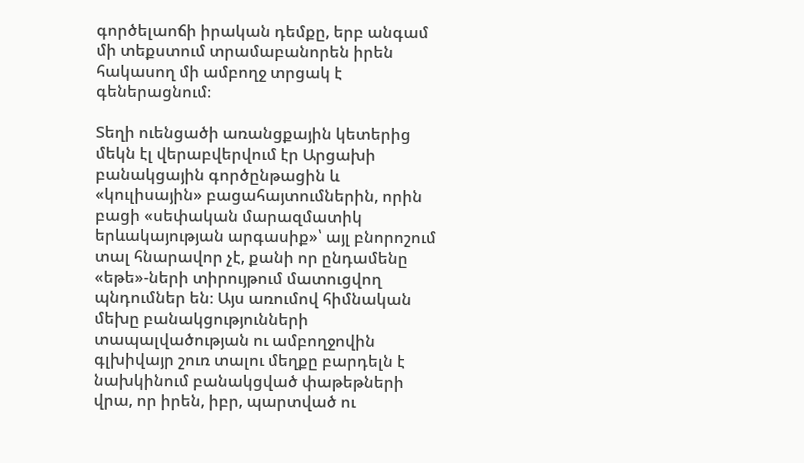գործելաոճի իրական դեմքը, երբ անգամ մի տեքստում տրամաբանորեն իրեն հակասող մի ամբողջ տրցակ է գեներացնում։

Տեղի ուենցածի առանցքային կետերից մեկն էլ վերաբվերվում էր Արցախի բանակցային գործընթացին և «կուլիսային» բացահայտումներին, որին բացի «սեփական մարազմատիկ երևակայության արգասիք»՝ այլ բնորոշում տալ հնարավոր չէ, քանի որ ընդամենը «եթե»-ների տիրույթում մատուցվող պնդումներ են։ Այս առումով հիմնական մեխը բանակցությունների տապալվածության ու ամբողջովին գլխիվայր շուռ տալու մեղքը բարդելն է նախկինում բանակցված փաթեթների վրա, որ իրեն, իբր, պարտված ու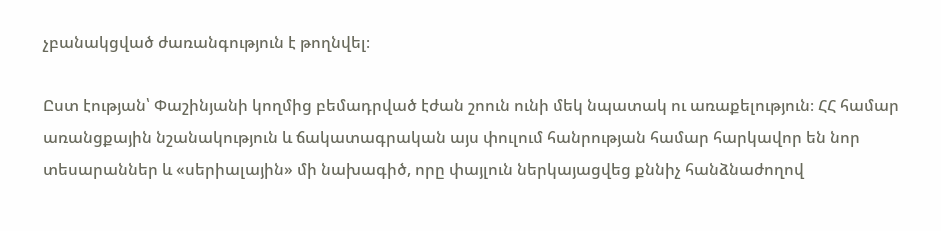չբանակցված ժառանգություն է թողնվել։

Ըստ էության՝ Փաշինյանի կողմից բեմադրված էժան շոուն ունի մեկ նպատակ ու առաքելություն։ ՀՀ համար առանցքային նշանակություն և ճակատագրական այս փուլում հանրության համար հարկավոր են նոր տեսարաններ և «սերիալային» մի նախագիծ, որը փայլուն ներկայացվեց քննիչ հանձնաժողով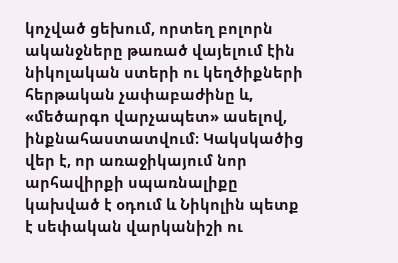կոչված ցեխում, որտեղ բոլորն ականջները թառած վայելում էին նիկոլական ստերի ու կեղծիքների հերթական չափաբաժինը և, «մեծարգո վարչապետ» ասելով, ինքնահաստատվում։ Կակսկածից վեր է, որ առաջիկայում նոր արհավիրքի սպառնալիքը կախված է օդում և Նիկոլին պետք է սեփական վարկանիշի ու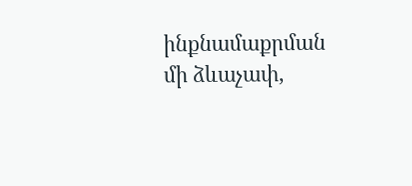ինքնամաքրման մի ձևաչափ,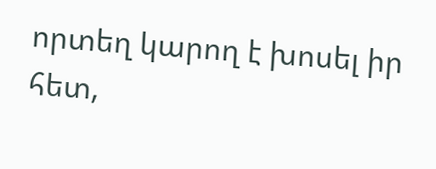որտեղ կարող է խոսել իր հետ,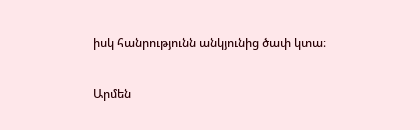իսկ հանրությունն անկյունից ծափ կտա։

Արմեն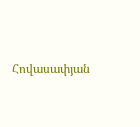Հովասափյան